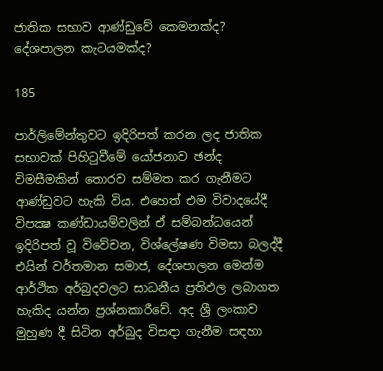ජාතික සභාව ආණ්ඩුවේ කෙමනක්ද? දේශපාලන කැටයමක්ද?

185

පාර්ලිමේන්තුවට ඉදිරිපත් කරන ලද ජාතික සභාවක් පිහිටුවීමේ යෝජනාව ඡන්ද විමසීමකින් තොරව සම්මත කර ගැනීමට ආණ්ඩුවට හැකි විය. එහෙත් එම විවාදයේදී විපක්‍ෂ කණ්ඩායම්වලින් ඒ සම්බන්ධයෙන් ඉදිරිපත් වූ විවේචන, විශ්ලේෂණ විමසා බලද්දී එයින් වර්තමාන සමාජ, දේශපාලන මෙන්ම ආර්ථික අර්බුදවලට සාධනීය ප්‍රතිඵල ලබාගත හැකිද යන්න ප්‍රශ්නකාරීවේ. අද ශ්‍රී ලංකාව මුහුණ දී සිටින අර්බුද විසඳා ගැනීම සඳහා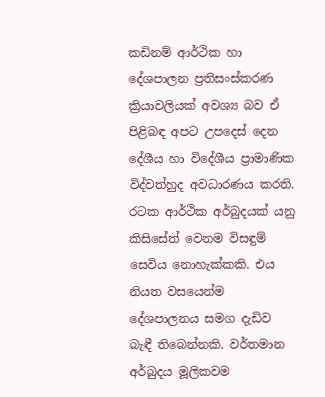කඩිනම් ආර්ථික හා දේශපාලන ප්‍රතිසංස්කරණ ක්‍රියාවලියක් අවශ්‍ය බව ඒ පිළිබඳ අපට උපදෙස් දෙන දේශීය හා විදේශීය ප්‍රාමාණික විද්වත්හුද අවධාරණය කරති. රටක ආර්ථික අර්බුදයක් යනු කිසිසේත් වෙනම විසඳුම් සෙවිය නොහැක්කකි. එය නියත වසයෙන්ම දේශපාලනය සමග දැඩිව බැඳී තිබෙන්නකි. වර්තමාන අර්බුදය මූලිකවම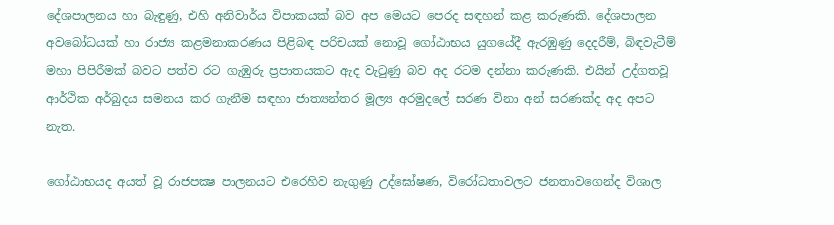දේශපාලනය හා බැඳුණු, එහි අනිවාර්ය විපාකයක් බව අප මෙයට පෙරද සඳහන් කළ කරුණකි. දේශපාලන අවබෝධයක් හා රාජ්‍ය කළමනාකරණය පිළිබඳ පරිචයක් නොවූ ගෝඨාභය යුගයේදී ඇරඹුණු දෙදරීම්, බිඳවැටීම් මහා පිපිරීමක් බවට පත්ව රට ගැඹුරු ප්‍රපාතයකට ඇද වැටුණු බව අද රටම දන්නා කරුණකි. එයින් උද්ගතවූ ආර්ථික අර්බුදය සමනය කර ගැනීම සඳහා ජාත්‍යන්තර මූල්‍ය අරමුදලේ සරණ විනා අන් සරණක්ද අද අපට නැත.

ගෝඨාභයද අයත් වූ රාජපක්‍ෂ පාලනයට එරෙහිව නැගුණු උද්ඝෝෂණ, විරෝධතාවලට ජනතාවගෙන්ද විශාල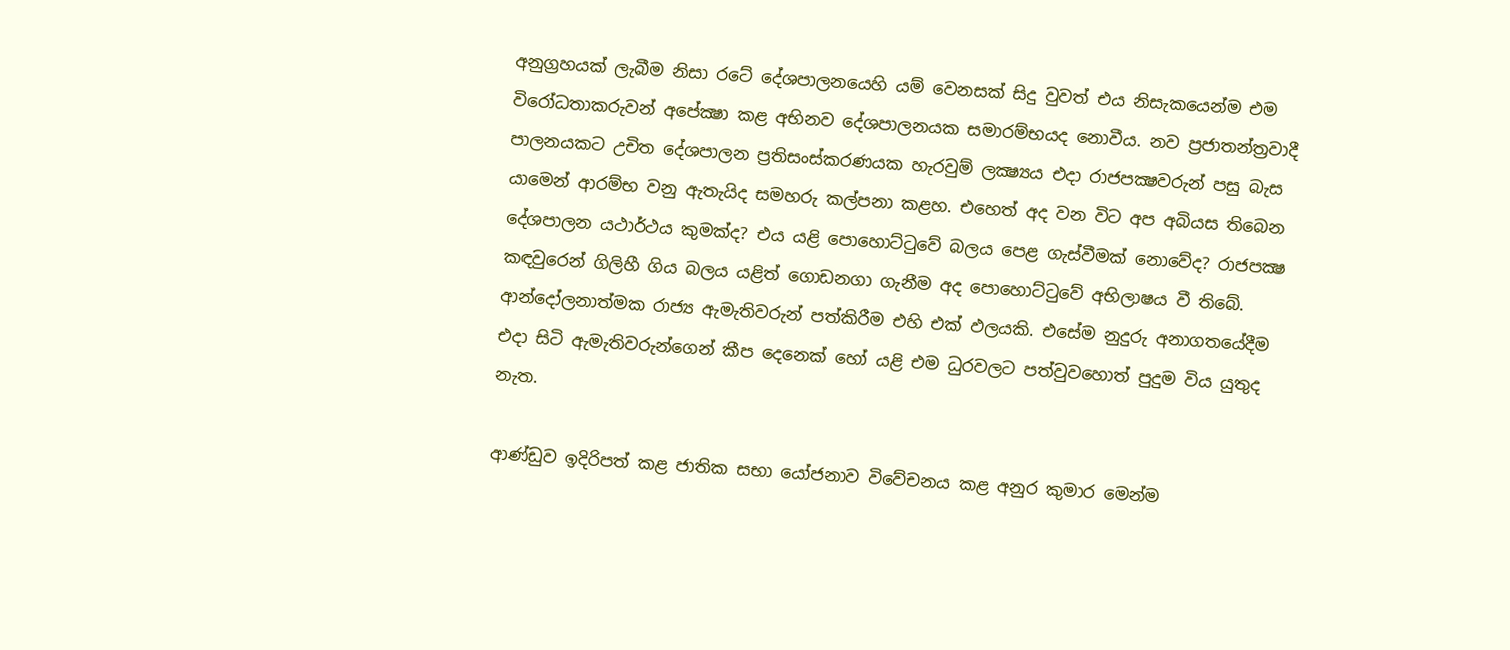අනුග්‍රහයක් ලැබීම නිසා රටේ දේශපාලනයෙහි යම් වෙනසක් සිදු වුවත් එය නිසැකයෙන්ම එම විරෝධතාකරුවන් අපේක්‍ෂා කළ අභිනව දේශපාලනයක සමාරම්භයද නොවීය. නව ප්‍රජාතන්ත්‍රවාදී පාලනයකට උචිත දේශපාලන ප්‍රතිසංස්කරණයක හැරවුම් ලක්‍ෂ්‍යය එදා රාජපක්‍ෂවරුන් පසු බැස යාමෙන් ආරම්භ වනු ඇතැයිද සමහරු කල්පනා කළහ. එහෙත් අද වන විට අප අබියස තිබෙන දේශපාලන යථාර්ථය කුමක්ද? එය යළි පොහොට්ටුවේ බලය පෙළ ගැස්වීමක් නොවේද? රාජපක්‍ෂ කඳවුරෙන් ගිලිහී ගිය බලය යළිත් ගොඩනගා ගැනීම අද පොහොට්ටුවේ අභිලාෂය වී තිබේ. ආන්දෝලනාත්මක රාජ්‍ය ඇමැතිවරුන් පත්කිරීම එහි එක් ඵලයකි. එසේම නුදුරු අනාගතයේදීම එදා සිටි ඇමැතිවරුන්ගෙන් කීප දෙනෙක් හෝ යළි එම ධුරවලට පත්වුවහොත් පුදුම විය යුතුද නැත.

ආණ්ඩුව ඉදිරිපත් කළ ජාතික සභා යෝජනාව විවේචනය කළ අනුර කුමාර මෙන්ම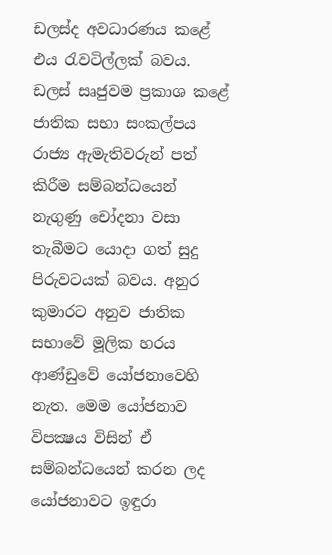ඩලස්ද අවධාරණය කළේ එය රැවටිල්ලක් බවය. ඩලස් සෘජුවම ප්‍රකාශ කළේ ජාතික සභා සංකල්පය රාජ්‍ය ඇමැතිවරුන් පත් කිරීම සම්බන්ධයෙන් නැගුණු චෝදනා වසා තැබීමට යොදා ගත් සුදු පිරුවටයක් බවය. අනුර කුමාරට අනුව ජාතික සභාවේ මූලික හරය ආණ්ඩුවේ යෝජනාවෙහි නැත. මෙම යෝජනාව විපක්‍ෂය විසින් ඒ සම්බන්ධයෙන් කරන ලද යෝජනාවට ඉඳුරා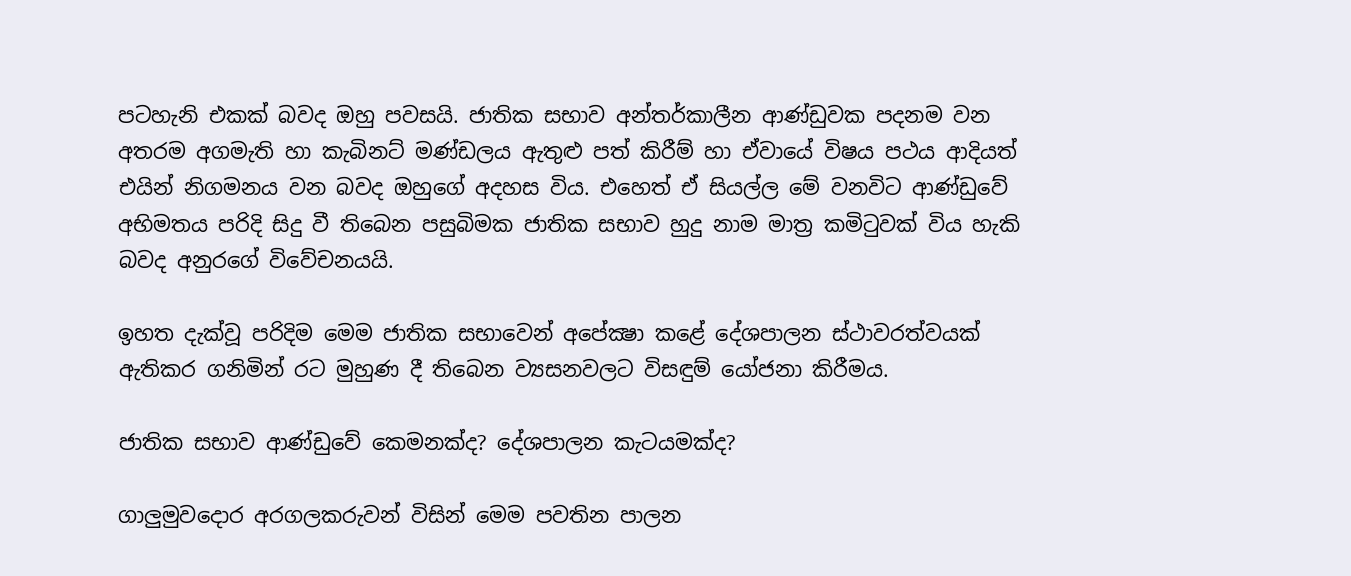පටහැනි එකක් බවද ඔහු පවසයි. ජාතික සභාව අන්තර්කාලීන ආණ්ඩුවක පදනම වන අතරම අගමැති හා කැබිනට් මණ්ඩලය ඇතුළු පත් කිරීම් හා ඒවායේ විෂය පථය ආදියත් එයින් නිගමනය වන බවද ඔහුගේ අදහස විය. එහෙත් ඒ සියල්ල මේ වනවිට ආණ්ඩුවේ අභිමතය පරිදි සිදු වී තිබෙන පසුබිමක ජාතික සභාව හුදු නාම මාත්‍ර කමිටුවක් විය හැකි බවද අනුරගේ විවේචනයයි.

ඉහත දැක්වූ පරිදිම මෙම ජාතික සභාවෙන් අපේක්‍ෂා කළේ දේශපාලන ස්ථාවරත්වයක් ඇතිකර ගනිමින් රට මුහුණ දී තිබෙන ව්‍යසනවලට විසඳුම් යෝජනා කිරීමය.

ජාතික සභාව ආණ්ඩුවේ කෙමනක්ද? දේශපාලන කැටයමක්ද?

ගාලුමුවදොර අරගලකරුවන් විසින් මෙම පවතින පාලන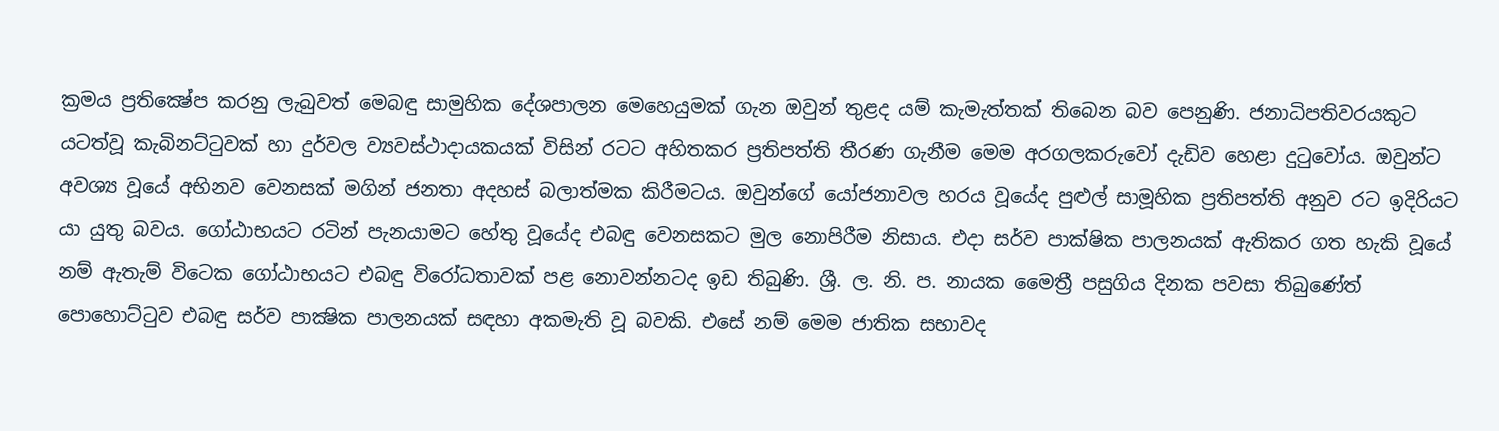ක්‍රමය ප්‍රතික්‍ෂේප කරනු ලැබුවත් මෙබඳු සාමුහික දේශපාලන මෙහෙයුමක් ගැන ඔවුන් තුළද යම් කැමැත්තක් තිබෙන බව පෙනුණි. ජනාධිපතිවරයකුට යටත්වූ කැබිනට්ටුවක් හා දුර්වල ව්‍යවස්ථාදායකයක් විසින් රටට අහිතකර ප්‍රතිපත්ති තීරණ ගැනීම මෙම අරගලකරුවෝ දැඩිව හෙළා දුටුවෝය. ඔවුන්ට අවශ්‍ය වූයේ අභිනව වෙනසක් මගින් ජනතා අදහස් බලාත්මක කිරීමටය. ඔවුන්ගේ යෝජනාවල හරය වූයේද පුළුල් සාමූහික ප්‍රතිපත්ති අනුව රට ඉදිරියට යා යුතු බවය. ගෝඨාභයට රටින් පැනයාමට හේතු වූයේද එබඳු වෙනසකට මුල නොපිරීම නිසාය. එදා සර්ව පාක්ෂික පාලනයක් ඇතිකර ගත හැකි වූයේ නම් ඇතැම් විටෙක ගෝඨාභයට එබඳු විරෝධතාවක් පළ නොවන්නටද ඉඩ තිබුණි. ශ්‍රී. ල. නි. ප. නායක මෛත්‍රී පසුගිය දිනක පවසා තිබුණේත් පොහොට්ටුව එබඳු සර්ව පාක්‍ෂික පාලනයක් සඳහා අකමැති වූ බවකි. එසේ නම් මෙම ජාතික සභාවද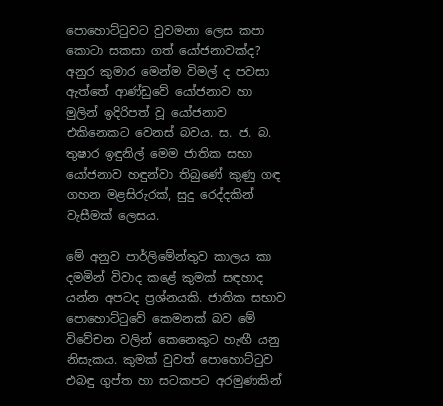පොහොට්ටුවට වුවමනා ලෙස කපා කොටා සකසා ගත් යෝජනාවක්ද? අනුර කුමාර මෙන්ම විමල් ද පවසා ඇත්තේ ආණ්ඩුවේ යෝජනාව හා මුලින් ඉදිරිපත් වූ යෝජනාව එකිනෙකට වෙනස් බවය. ස. ජ. බ. තුෂාර ඉඳුනිල් මෙම ජාතික සභා යෝජනාව හඳුන්වා තිබුණේ කුණු ගඳ ගහන මළසිරුරක්, සුදු රෙද්දකින් වැසීමක් ලෙසය.

මේ අනුව පාර්ලිමේන්තුව කාලය කා දමමින් විවාද කළේ කුමක් සඳහාද යන්න අපටද ප්‍රශ්නයකි. ජාතික සභාව පොහොට්ටුවේ කෙමනක් බව මේ විවේචන වලින් කෙනෙකුට හැඟී යනු නිසැකය. කුමක් වුවත් පොහොට්ටුව එබඳු ගුප්ත හා සටකපට අරමුණකින්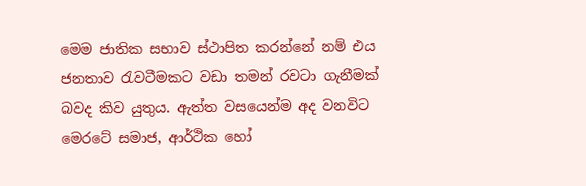මෙම ජාතික සභාව ස්ථාපිත කරන්නේ නම් එය ජනතාව රැවටීමකට වඩා තමන් රවටා ගැනීමක් බවද කිව යුතුය. ඇත්ත වසයෙන්ම අද වනවිට මෙරටේ සමාජ, ආර්ථික හෝ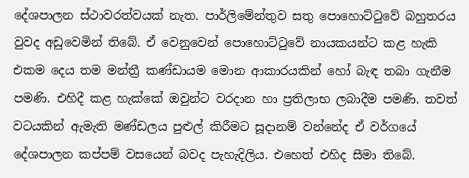දේශපාලන ස්ථාවරත්වයක් නැත. පාර්ලිමේන්තුව සතු පොහොට්ටුවේ බහුතරය වුවද අඩුවෙමින් තිබේ. ඒ වෙනුවෙන් පොහොට්ටුවේ නායකයන්ට කළ හැකි එකම දෙය තම මන්ත්‍රී කණ්ඩායම මොන ආකාරයකින් හෝ බැඳ තබා ගැනීම පමණි. එහිදී කළ හැක්කේ ඔවුන්ට වරදාන හා ප්‍රතිලාභ ලබාදීම පමණි. තවත් වටයකින් ඇමැති මණ්ඩලය පුළුල් කිරීමට සූදානම් වන්නේද ඒ වර්ගයේ දේශපාලන කප්පම් වසයෙන් බවද පැහැදිලිය. එහෙත් එහිද සීමා තිබේ.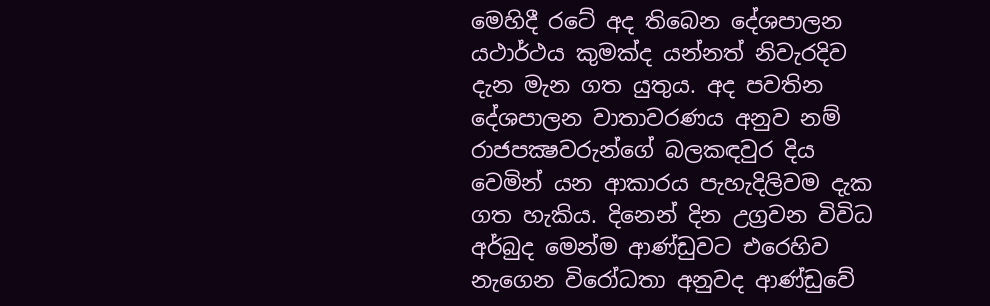මෙහිදී රටේ අද තිබෙන දේශපාලන යථාර්ථය කුමක්ද යන්නත් නිවැරදිව දැන මැන ගත යුතුය. අද පවතින දේශපාලන වාතාවරණය අනුව නම් රාජපක්‍ෂවරුන්ගේ බලකඳවුර දිය වෙමින් යන ආකාරය පැහැදිලිවම දැක ගත හැකිය. දිනෙන් දින උග්‍රවන විවිධ අර්බුද මෙන්ම ආණ්ඩුවට එරෙහිව නැගෙන විරෝධතා අනුවද ආණ්ඩුවේ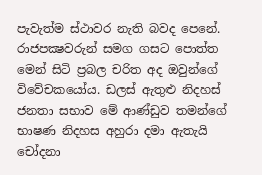පැවැත්ම ස්ථාවර නැති බවද පෙනේ. රාජපක්‍ෂවරුන් සමග ගසට පොත්ත මෙන් සිටි ප්‍රබල චරිත අද ඔවුන්ගේ විවේචකයෝය. ඩලස් ඇතුළු නිදහස් ජනතා සභාව මේ ආණ්ඩුව තමන්ගේ භාෂණ නිදහස අහුරා දමා ඇතැයි චෝදනා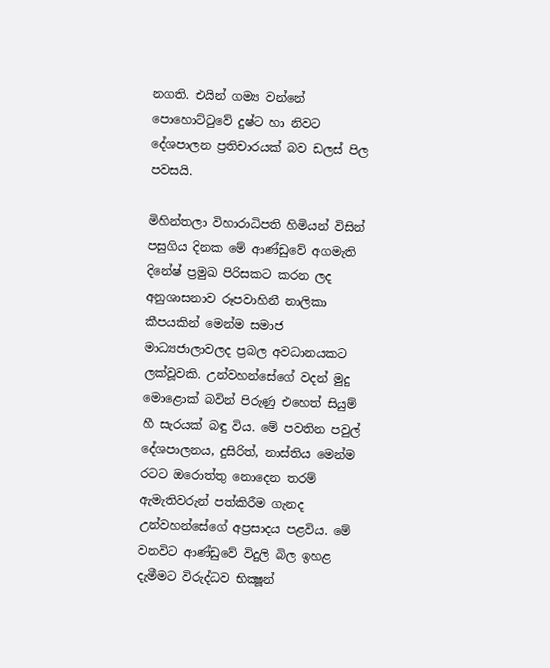නගති. එයින් ගම්‍ය වන්නේ පොහොට්ටුවේ දුෂ්ට හා නිවට දේශපාලන ප්‍රතිචාරයක් බව ඩලස් පිල පවසයි.

මිහින්තලා විහාරාධිපති හිමියන් විසින් පසුගිය දිනක මේ ආණ්ඩුවේ අගමැති දිනේෂ් ප්‍රමුඛ පිරිසකට කරන ලද අනුශාසනාව රූපවාහිනී නාලිකා කීපයකින් මෙන්ම සමාජ මාධ්‍යජාලාවලද ප්‍රබල අවධානයකට ලක්වූවකි. උන්වහන්සේගේ වදන් මුදු මොළොක් බවින් පිරුණු එහෙත් සියුම් හී සැරයක් බඳු විය. මේ පවතින පවුල් දේශපාලනය, දුසිරිත්, නාස්තිය මෙන්ම රටට ඔරොත්තු නොදෙන තරම් ඇමැතිවරුන් පත්කිරීම ගැනද උන්වහන්සේගේ අප්‍රසාදය පළවිය. මේ වනවිට ආණ්ඩුවේ විදුලි බිල ඉහළ දැමීමට විරුද්ධව භික්‍ෂූන්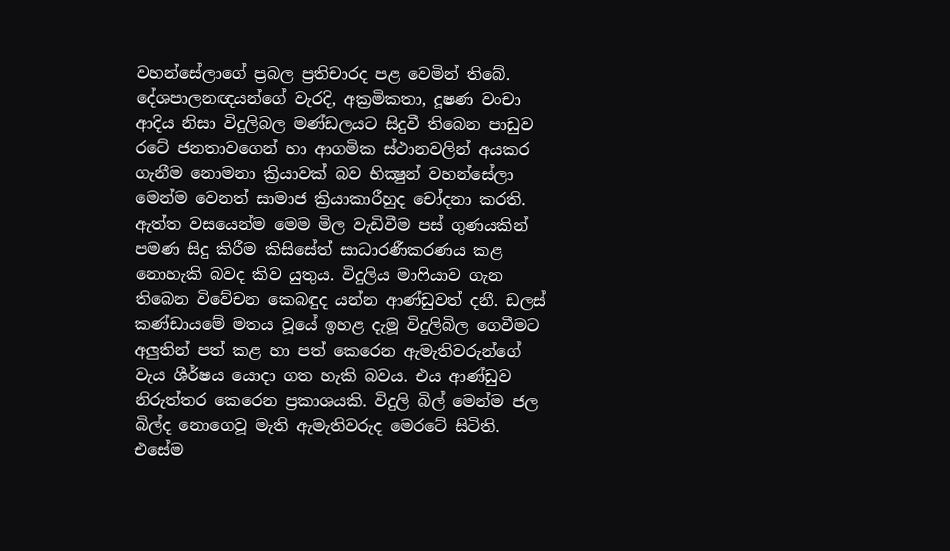වහන්සේලාගේ ප්‍රබල ප්‍රතිචාරද පළ වෙමින් තිබේ. දේශපාලනඥයන්ගේ වැරදි, අක්‍රමිකතා, දූෂණ වංචා ආදිය නිසා විදුලිබල මණ්ඩලයට සිදුවී තිබෙන පාඩුව රටේ ජනතාවගෙන් හා ආගමික ස්ථානවලින් අයකර ගැනීම නොමනා ක්‍රියාවක් බව භික්‍ෂුන් වහන්සේලා මෙන්ම වෙනත් සාමාජ ක්‍රියාකාරීහුද චෝදනා කරති. ඇත්ත වසයෙන්ම මෙම මිල වැඩිවීම පස් ගුණයකින් පමණ සිදු කිරීම කිසිසේත් සාධාරණීකරණය කළ නොහැකි බවද කිව යුතුය. විදුලිය මාෆියාව ගැන තිබෙන විවේචන කෙබඳුද යන්න ආණ්ඩුවත් දනී. ඩලස් කණ්ඩායමේ මතය වූයේ ඉහළ දැමූ විදුලිබිල ගෙවීමට අලුතින් පත් කළ හා පත් කෙරෙන ඇමැතිවරුන්ගේ වැය ශීර්ෂය යොදා ගත හැකි බවය. එය ආණ්ඩුව නිරුත්තර කෙරෙන ප්‍රකාශයකි. විදුලි බිල් මෙන්ම ජල බිල්ද නොගෙවූ මැති ඇමැතිවරුද මෙරටේ සිටිති. එසේම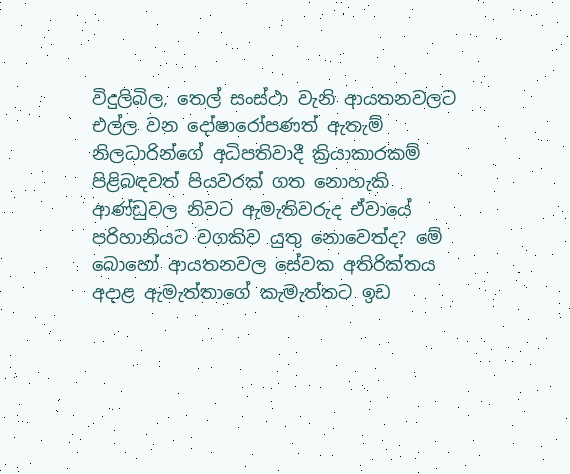විදුලිබිල, තෙල් සංස්ථා වැනි ආයතනවලට එල්ල වන දෝෂාරෝපණත් ඇතැම් නිලධාරින්ගේ අධිපතිවාදී ක්‍රියාකාරකම් පිළිබඳවත් පියවරක් ගත නොහැකි ආණ්ඩුවල නිවට ඇමැතිවරුද ඒවායේ පරිහානියට වගකිව යුතු නොවෙත්ද? මේ බොහෝ ආයතනවල සේවක අතිරික්තය අදාළ ඇමැත්තාගේ කැමැත්තට ඉඩ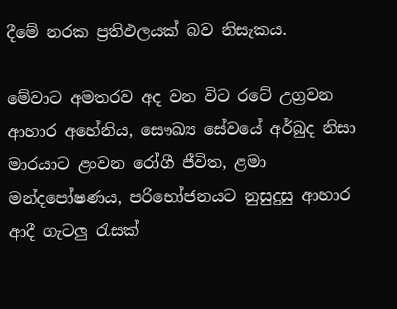දීමේ නරක ප්‍රතිඵලයක් බව නිසැකය.

මේවාට අමතරව අද වන විට රටේ උග්‍රවන ආහාර අහේනිය, සෞඛ්‍ය සේවයේ අර්බුද නිසා මාරයාට ළංවන රෝගී ජීවිත, ළමා මන්දපෝෂණය, පරිභෝජනයට නුසුදුසු ආහාර ආදී ගැටලු රැසක්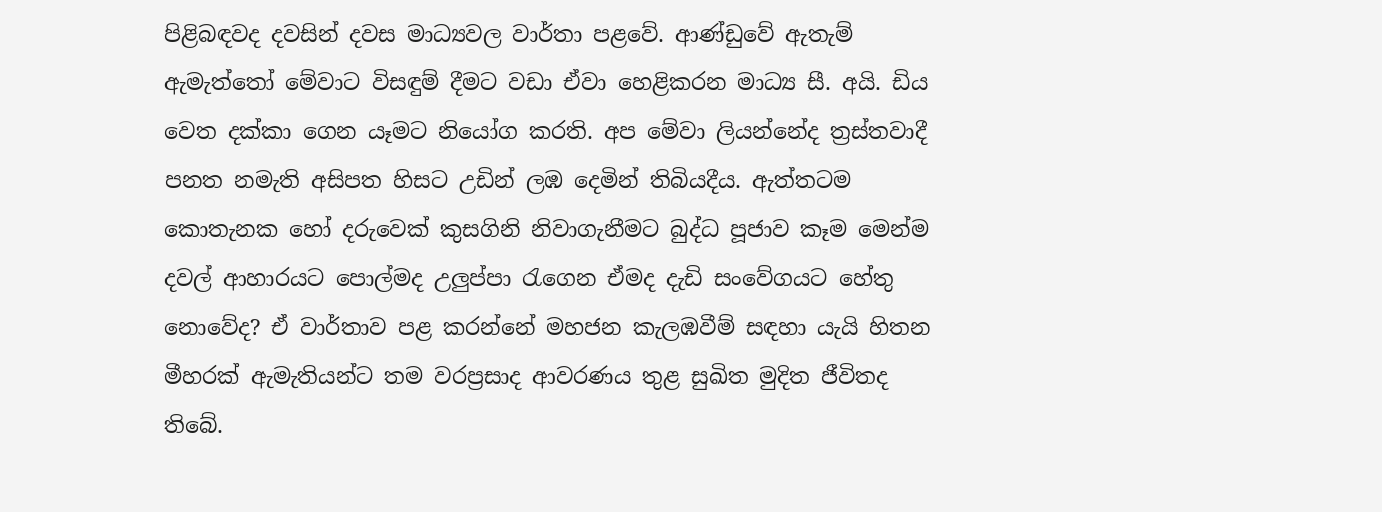පිළිබඳවද දවසින් දවස මාධ්‍යවල වාර්තා පළවේ. ආණ්ඩුවේ ඇතැම් ඇමැත්තෝ මේවාට විසඳුම් දීමට වඩා ඒවා හෙළිකරන මාධ්‍ය සී. අයි. ඩිය වෙත දක්කා ගෙන යෑමට නියෝග කරති. අප මේවා ලියන්නේද ත්‍රස්තවාදී පනත නමැති අසිපත හිසට උඩින් ලඹ දෙමින් තිබියදීය. ඇත්තටම කොතැනක හෝ දරුවෙක් කුසගිනි නිවාගැනීමට බුද්ධ පූජාව කෑම මෙන්ම දවල් ආහාරයට පොල්මද උලුප්පා රැගෙන ඒමද දැඩි සංවේගයට හේතු නොවේද? ඒ වාර්තාව පළ කරන්නේ මහජන කැලඹවීම් සඳහා යැයි හිතන මීහරක් ඇමැතියන්ට තම වරප්‍රසාද ආවරණය තුළ සුඛිත මුදිත ජීවිතද තිබේ.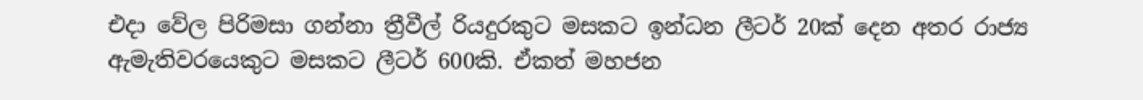එදා වේල පිරිමසා ගන්නා ත්‍රීවීල් රියදුරකුට මසකට ඉන්ධන ලීටර් 20ක් දෙන අතර රාජ්‍ය ඇමැතිවරයෙකුට මසකට ලීටර් 600කි. ඒකත් මහජන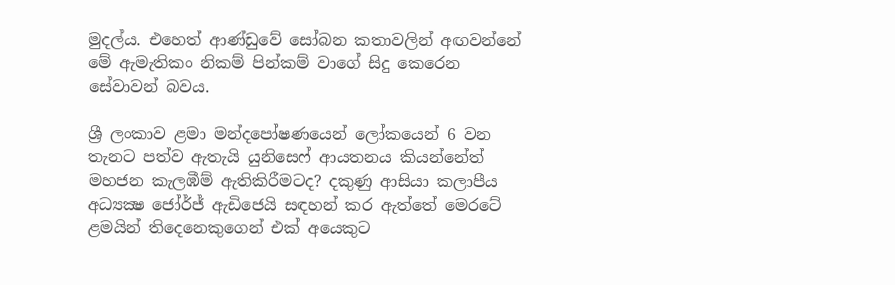මුදල්ය. එහෙත් ආණ්ඩුවේ සෝබන කතාවලින් අඟවන්නේ මේ ඇමැතිකං නිකම් පින්කම් වාගේ සිදු කෙරෙන සේවාවන් බවය.

ශ්‍රී ලංකාව ළමා මන්දපෝෂණයෙන් ලෝකයෙන් 6 වන තැනට පත්ව ඇතැයි යුනිසෙෆ් ආයතනය කියන්නේත් මහජන කැලඹීම් ඇතිකිරීමටද? දකුණු ආසියා කලාපීය අධ්‍යක්‍ෂ ජෝර්ජ් ඇඩිජෙයි සඳහන් කර ඇත්තේ මෙරටේ ළමයින් තිදෙනෙකුගෙන් එක් අයෙකුට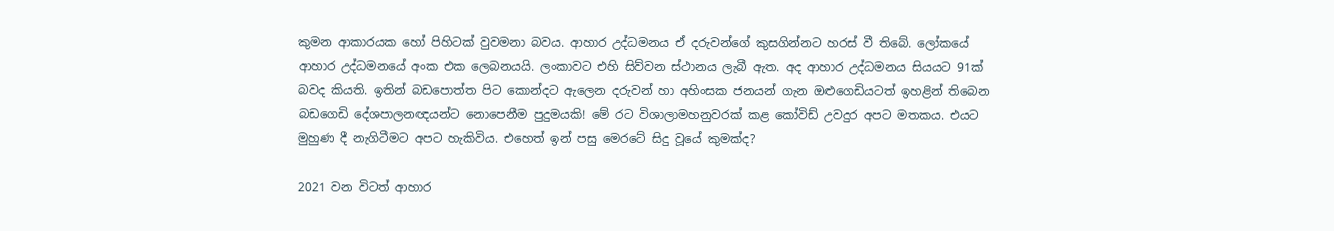කුමන ආකාරයක හෝ පිහිටක් වුවමනා බවය. ආහාර උද්ධමනය ඒ දරුවන්ගේ කුසගින්නට හරස් වී තිබේ. ලෝකයේ ආහාර උද්ධමනයේ අංක එක ලෙබනයයි. ලංකාවට එහි සිව්වන ස්ථානය ලැබී ඇත. අද ආහාර උද්ධමනය සියයට 91ක් බවද කියති. ඉතින් බඩපොත්ත පිට කොන්දට ඇලෙන දරුවන් හා අහිංසක ජනයන් ගැන ඔළුගෙඩියටත් ඉහළින් තිබෙන බඩගෙඩි දේශපාලනඥයන්ට නොපෙනීම පුදුමයකි! මේ රට විශාලාමහනුවරක් කළ කෝවිඩ් උවදුර අපට මතකය. එයට මුහුණ දී නැගිටීමට අපට හැකිවිය. එහෙත් ඉන් පසු මෙරටේ සිදු වූයේ කුමක්ද?

2021 වන විටත් ආහාර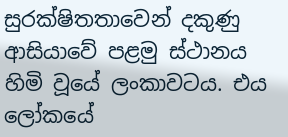සුරක්ෂිතතාවෙන් දකුණු ආසියාවේ පළමු ස්ථානය හිමි වූයේ ලංකාවටය. එය ලෝකයේ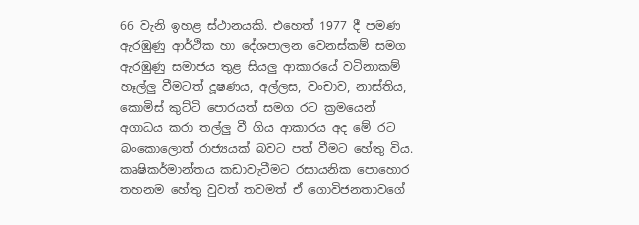66 වැනි ඉහළ ස්ථානයකි. එහෙත් 1977 දී පමණ ඇරඹුණු ආර්ථික හා දේශපාලන වෙනස්කම් සමග ඇරඹුණු සමාජය තුළ සියලු ආකාරයේ වටිනාකම් හෑල්ලු වීමටත් දූෂණය, අල්ලස, වංචාව, නාස්තිය, කොමිස් කුට්ටි පොරයත් සමග රට ක්‍රමයෙන් අගාධය කරා තල්ලු වී ගිය ආකාරය අද මේ රට බංකොලොත් රාජ්‍යයක් බවට පත් වීමට හේතු විය. කෘෂිකර්මාන්තය කඩාවැටීමට රසායනික පොහොර තහනම හේතු වුවත් තවමත් ඒ ගොවිජනතාවගේ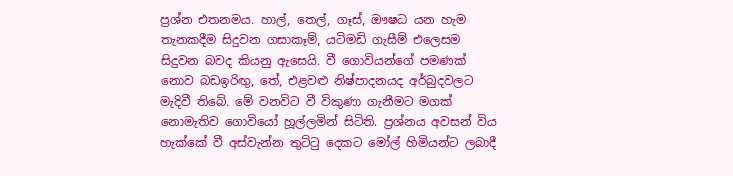ප්‍රශ්න එතනමය. හාල්, තෙල්, ගෑස්, ඖෂධ යන හැම තැනකදීම සිදුවන ගසාකෑම්, යටිමඩි ගැසීම් එලෙසම සිදුවන බවද කියනු ඇසෙයි. වී ගොවියන්ගේ පමණක් නොව බඩඉරිඟු, තේ, එළවළු නිෂ්පාදනයද අර්බුදවලට මැදිවී තිබේ. මේ වනවිට වී විකුණා ගැනීමට මගක් නොමැතිව ගොවියෝ හූල්ලමින් සිටිති. ප්‍රශ්නය අවසන් විය හැක්කේ වී අස්වැන්න තුට්ටු දෙකට මෝල් හිමියන්ට ලබාදී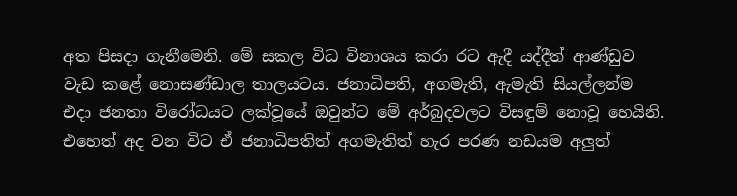අත පිසදා ගැනීමෙනි. මේ සකල විධ විනාශය කරා රට ඇදී යද්දීත් ආණ්ඩුව වැඩ කළේ නොසණ්ඩාල තාලයටය. ජනාධිපති, අගමැති, ඇමැති සියල්ලන්ම එදා ජනතා විරෝධයට ලක්වූයේ ඔවුන්ට මේ අර්බුදවලට විසඳුම් නොවූ හෙයිනි. එහෙත් අද වන විට ඒ ජනාධිපතිත් අගමැතිත් හැර පරණ නඩයම අලුත්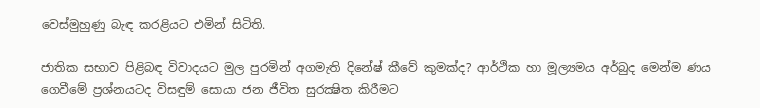වෙස්මුහුණු බැඳ කරළියට එමින් සිටිති.

ජාතික සභාව පිළිබඳ විවාදයට මුල පුරමින් අගමැති දිනේෂ් කීවේ කුමක්ද? ආර්ථික හා මූල්‍යමය අර්බුද මෙන්ම ණය ගෙවීමේ ප්‍රශ්නයටද විසඳුම් සොයා ජන ජීවිත සුරක්‍ෂිත කිරීමට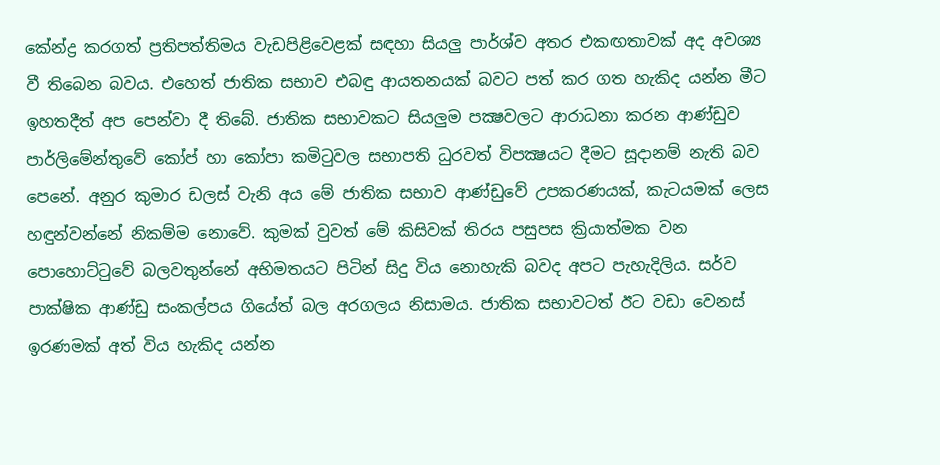කේන්ද්‍ර කරගත් ප්‍රතිපත්තිමය වැඩපිළිවෙළක් සඳහා සියලු පාර්ශ්ව අතර එකඟතාවක් අද අවශ්‍ය වී තිබෙන බවය. එහෙත් ජාතික සභාව එබඳු ආයතනයක් බවට පත් කර ගත හැකිද යන්න මීට ඉහතදීත් අප පෙන්වා දී තිබේ. ජාතික සභාවකට සියලුම පක්‍ෂවලට ආරාධනා කරන ආණ්ඩුව පාර්ලිමේන්තුවේ කෝප් හා කෝපා කමිටුවල සභාපති ධුරවත් විපක්‍ෂයට දීමට සූදානම් නැති බව පෙනේ. අනුර කුමාර ඩලස් වැනි අය මේ ජාතික සභාව ආණ්ඩුවේ උපකරණයක්, කැටයමක් ලෙස හඳුන්වන්නේ නිකම්ම නොවේ. කුමක් වුවත් මේ කිසිවක් තිරය පසුපස ක්‍රියාත්මක වන පොහොට්ටුවේ බලවතුන්නේ අභිමතයට පිටින් සිදු විය නොහැකි බවද අපට පැහැදිලිය. සර්ව පාක්ෂික ආණ්ඩු සංකල්පය ගියේත් බල අරගලය නිසාමය. ජාතික සභාවටත් ඊට වඩා වෙනස් ඉරණමක් අත් විය හැකිද යන්න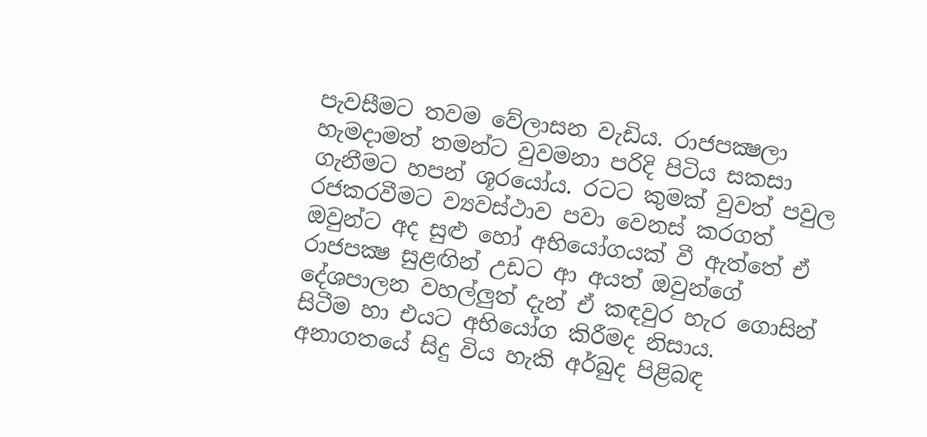පැවසීමට තවම වේලාසන වැඩිය. රාජපක්‍ෂලා හැමදාමත් තමන්ට වුවමනා පරිදි පිටිය සකසා ගැනීමට හපන් ශූරයෝය. රටට කුමක් වුවත් පවුල රජකරවීමට ව්‍යවස්ථාව පවා වෙනස් කරගත් ඔවුන්ට අද සුළු හෝ අභියෝගයක් වී ඇත්තේ ඒ රාජපක්‍ෂ සුළඟින් උඩට ආ අයත් ඔවුන්ගේ දේශපාලන වහල්ලුත් දැන් ඒ කඳවුර හැර ගොසින් සිටීම හා එයට අභියෝග කිරීමද නිසාය. අනාගතයේ සිදු විය හැකි අර්බුද පිළිබඳ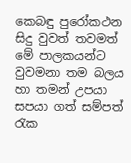කෙබඳු පුරෝකථන සිදු වුවත් තවමත් මේ පාලකයන්ට වුවමනා තම බලය හා තමන් උපයා සපයා ගත් සම්පත් රැක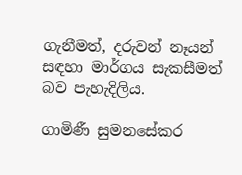ගැනීමත්, දරුවන් නෑයන් සඳහා මාර්ගය සැකසීමත් බව පැහැදිලිය.

ගාමිණී සුමනසේකර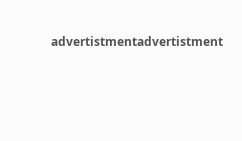advertistmentadvertistment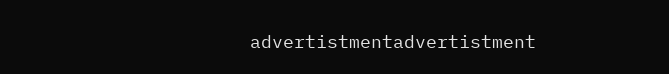advertistmentadvertistment